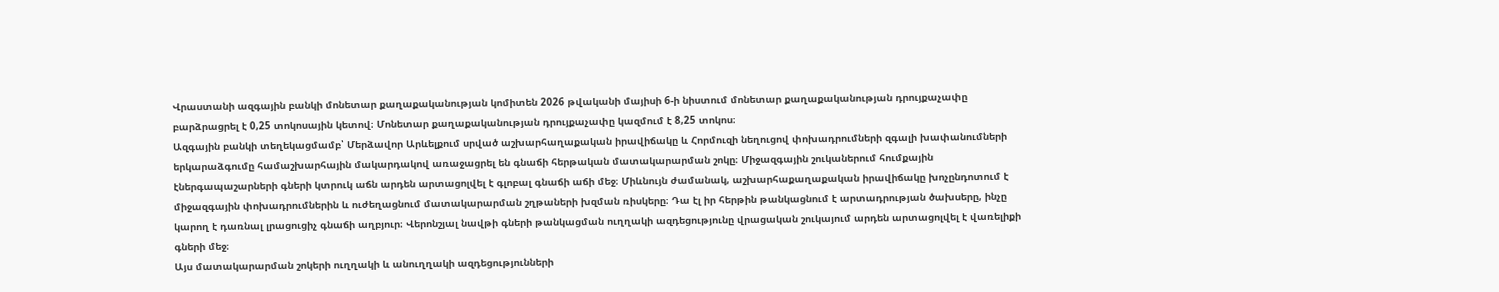Վրաստանի ազգային բանկի մոնետար քաղաքականության կոմիտեն 2026 թվականի մայիսի 6-ի նիստում մոնետար քաղաքականության դրույքաչափը բարձրացրել է 0,25 տոկոսային կետով։ Մոնետար քաղաքականության դրույքաչափը կազմում է 8,25 տոկոս։
Ազգային բանկի տեղեկացմամբ՝ Մերձավոր Արևելքում սրված աշխարհաղաքական իրավիճակը և Հորմուզի նեղուցով փոխադրումների զգալի խափանումների երկարաձգումը համաշխարհային մակարդակով առաջացրել են գնաճի հերթական մատակարարման շոկը։ Միջազգային շուկաներում հումքային էներգապաշարների գների կտրուկ աճն արդեն արտացոլվել է գլոբալ գնաճի աճի մեջ։ Միևնույն ժամանակ, աշխարհաքաղաքական իրավիճակը խոչընդոտում է միջազգային փոխադրումներին և ուժեղացնում մատակարարման շղթաների խզման ռիսկերը։ Դա էլ իր հերթին թանկացնում է արտադրության ծախսերը, ինչը կարող է դառնալ լրացուցիչ գնաճի աղբյուր։ Վերոնշյալ նավթի գների թանկացման ուղղակի ազդեցությունը վրացական շուկայում արդեն արտացոլվել է վառելիքի գների մեջ։
Այս մատակարարման շոկերի ուղղակի և անուղղակի ազդեցությունների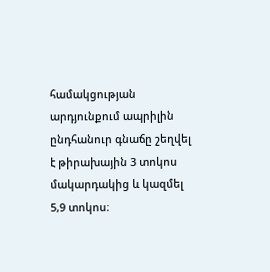համակցության արդյունքում ապրիլին ընդհանուր գնաճը շեղվել է թիրախային 3 տոկոս մակարդակից և կազմել 5,9 տոկոս։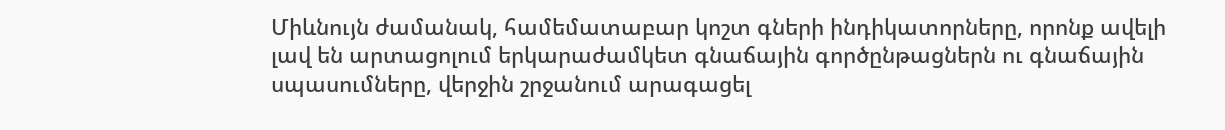Միևնույն ժամանակ, համեմատաբար կոշտ գների ինդիկատորները, որոնք ավելի լավ են արտացոլում երկարաժամկետ գնաճային գործընթացներն ու գնաճային սպասումները, վերջին շրջանում արագացել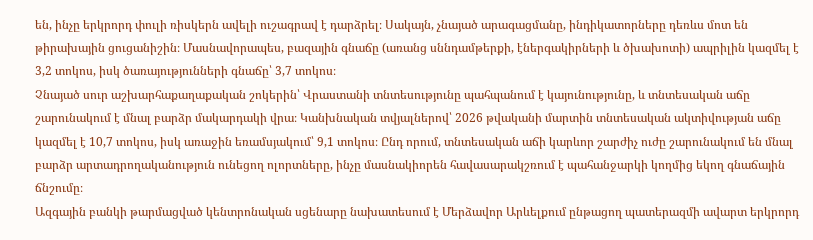են, ինչը երկրորդ փուլի ռիսկերն ավելի ուշագրավ է դարձրել։ Սակայն, չնայած արագացմանը, ինդիկատորները դեռևս մոտ են թիրախային ցուցանիշին։ Մասնավորապես, բազային գնաճը (առանց սննդամթերքի, էներգակիրների և ծխախոտի) ապրիլին կազմել է 3,2 տոկոս, իսկ ծառայությունների գնաճը՝ 3,7 տոկոս։
Չնայած սուր աշխարհաքաղաքական շոկերին՝ Վրաստանի տնտեսությունը պահպանում է կայունությունը, և տնտեսական աճը շարունակում է մնալ բարձր մակարդակի վրա։ Կանխնական տվյալներով՝ 2026 թվականի մարտին տնտեսական ակտիվության աճը կազմել է 10,7 տոկոս, իսկ առաջին եռամսյակում՝ 9,1 տոկոս։ Ընդ որում, տնտեսական աճի կարևոր շարժիչ ուժը շարունակում են մնալ բարձր արտադրողականություն ունեցող ոլորտները, ինչը մասնակիորեն հավասարակշռում է պահանջարկի կողմից եկող գնաճային ճնշումը։
Ազգային բանկի թարմացված կենտրոնական սցենարը նախատեսում է Մերձավոր Արևելքում ընթացող պատերազմի ավարտ երկրորդ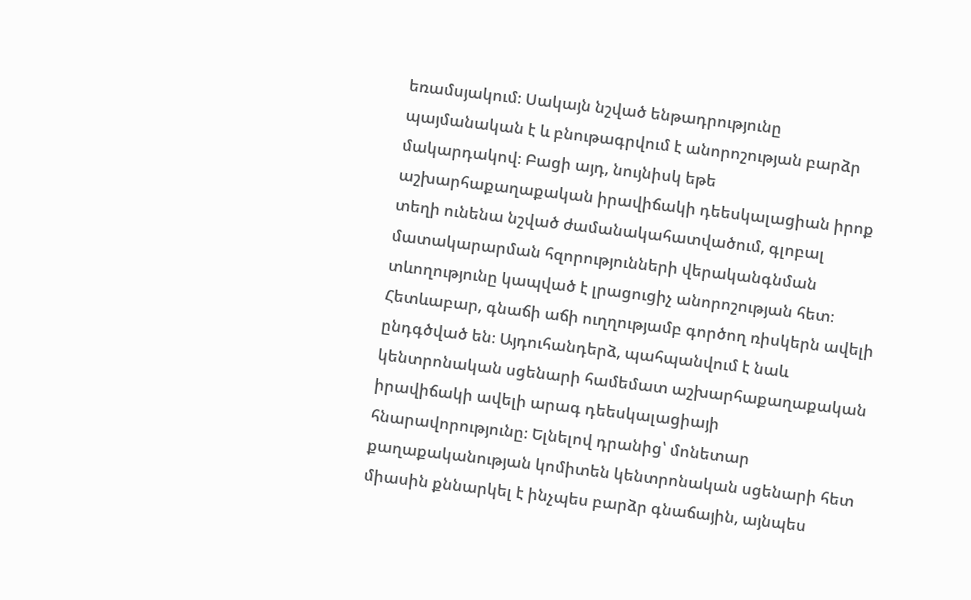եռամսյակում։ Սակայն նշված ենթադրությունը պայմանական է և բնութագրվում է անորոշության բարձր մակարդակով։ Բացի այդ, նույնիսկ եթե աշխարհաքաղաքական իրավիճակի դեեսկալացիան իրոք տեղի ունենա նշված ժամանակահատվածում, գլոբալ մատակարարման հզորությունների վերականգնման տևողությունը կապված է լրացուցիչ անորոշության հետ։ Հետևաբար, գնաճի աճի ուղղությամբ գործող ռիսկերն ավելի ընդգծված են։ Այդուհանդերձ, պահպանվում է նաև կենտրոնական սցենարի համեմատ աշխարհաքաղաքական իրավիճակի ավելի արագ դեեսկալացիայի հնարավորությունը։ Ելնելով դրանից՝ մոնետար քաղաքականության կոմիտեն կենտրոնական սցենարի հետ միասին քննարկել է ինչպես բարձր գնաճային, այնպես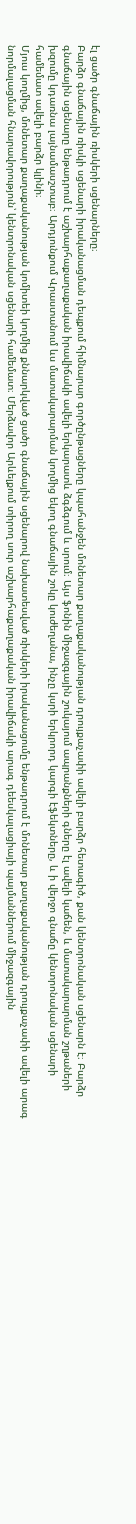էլ ցածր գնաճային ռիսկերի սցենարները։
Բարձր գնաճային ռիսկի սցենարի իրականացման դեպքում հիմնարար գործընթացները կպահանջեն մոնետար քաղաքականության դրույքաչափի ավելի բարձր հետագիծ, քան կենտրոնական սցենարն է։ Բարձր գնաճային սցենարը ենթադրում է աշխարհաքաղաքական իրավիճակի ավելի երկարատև ձգձգում և սրում։ Այս ֆոնին միջազգային շուկայում ապրանքների գները էլ ավելի կաճեն, և մատակարարման շղթաների խզումը կդառնա լայնամասշտաբ։ Արդյունքում Վրաստանում ևս մատակարարման կողմից եկող գնաճային շոկը կուժեղանա, ինչը կսրի երկրորդ կարգի էֆեկտները, և ի վերջո գնաճը կենտրոնական սցենարի համեմատ ավելի բարձր կլինի։
Մյուս կողմից, մոնետար քաղաքականության կոմիտեի կողմից քննարկված ցածր գնաճային սցենարով նախատեսված ռիսկերի իրականացումը ենթադրում է մոնետար քաղաքականության դրույքաչափի ավելի արագ նորմալացման հնարավորություն՝ կենտրոնական սցենարի համեմատ։ Մերձավոր Արևելքում տիրող սուր աշխարհաքաղաքական իրավիճակի արագ դեեսկալացիայի պայմաններում միջազգային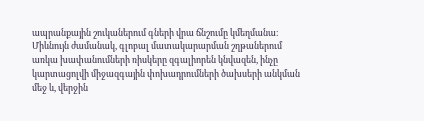ապրանքային շուկաներում գների վրա ճնշումը կմեղմանա։ Միևնույն ժամանակ, գլոբալ մատակարարման շղթաներում առկա խափանումների ռիսկերը զգալիորեն կնվազեն, ինչը կարտացոլվի միջազգային փոխադրումների ծախսերի անկման մեջ և, վերջին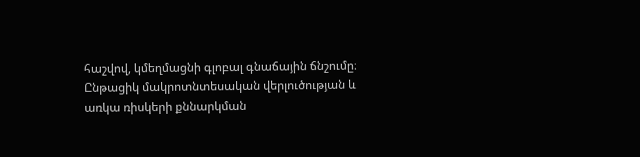հաշվով, կմեղմացնի գլոբալ գնաճային ճնշումը։
Ընթացիկ մակրոտնտեսական վերլուծության և առկա ռիսկերի քննարկման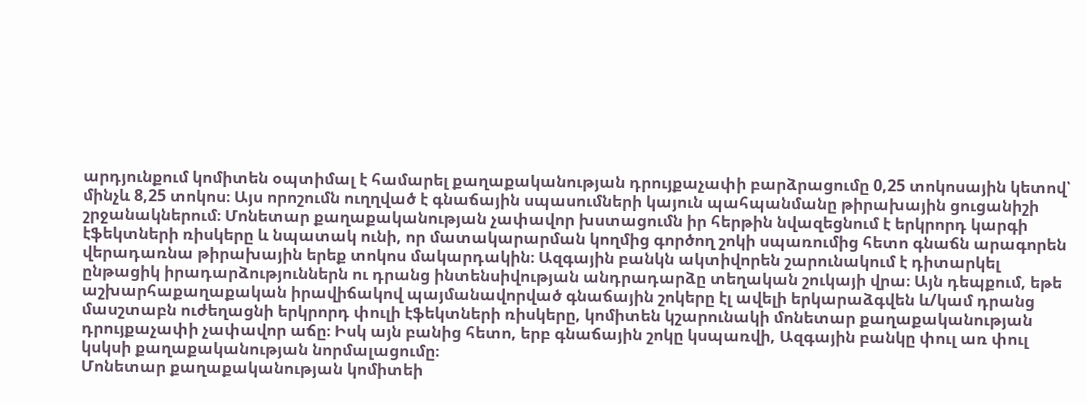արդյունքում կոմիտեն օպտիմալ է համարել քաղաքականության դրույքաչափի բարձրացումը 0,25 տոկոսային կետով՝ մինչև 8,25 տոկոս։ Այս որոշումն ուղղված է գնաճային սպասումների կայուն պահպանմանը թիրախային ցուցանիշի շրջանակներում։ Մոնետար քաղաքականության չափավոր խստացումն իր հերթին նվազեցնում է երկրորդ կարգի էֆեկտների ռիսկերը և նպատակ ունի, որ մատակարարման կողմից գործող շոկի սպառումից հետո գնաճն արագորեն վերադառնա թիրախային երեք տոկոս մակարդակին։ Ազգային բանկն ակտիվորեն շարունակում է դիտարկել ընթացիկ իրադարձություններն ու դրանց ինտենսիվության անդրադարձը տեղական շուկայի վրա։ Այն դեպքում, եթե աշխարհաքաղաքական իրավիճակով պայմանավորված գնաճային շոկերը էլ ավելի երկարաձգվեն և/կամ դրանց մասշտաբն ուժեղացնի երկրորդ փուլի էֆեկտների ռիսկերը, կոմիտեն կշարունակի մոնետար քաղաքականության դրույքաչափի չափավոր աճը։ Իսկ այն բանից հետո, երբ գնաճային շոկը կսպառվի, Ազգային բանկը փուլ առ փուլ կսկսի քաղաքականության նորմալացումը։
Մոնետար քաղաքականության կոմիտեի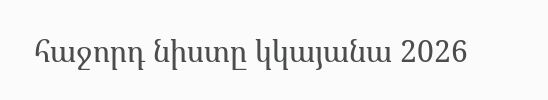հաջորդ նիստը կկայանա 2026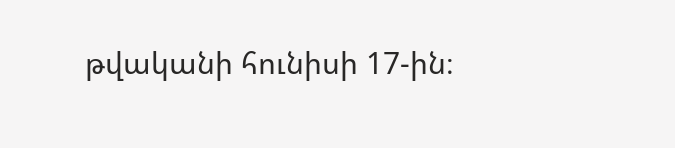թվականի հունիսի 17-ին։